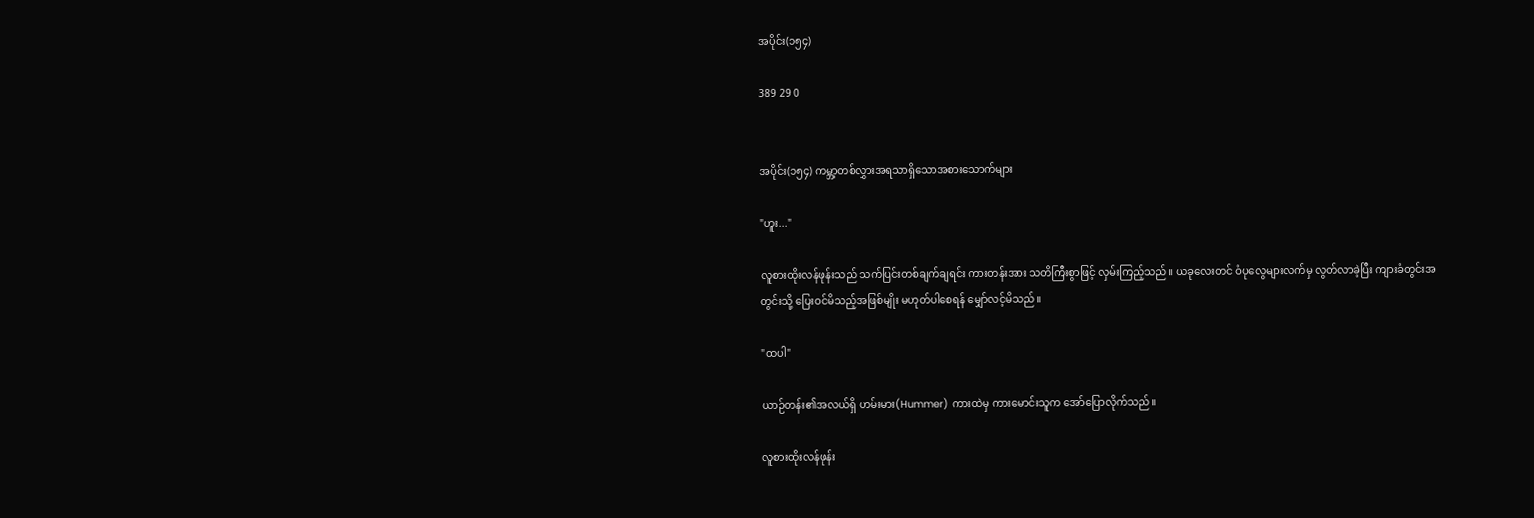အပိုင်း(၁၅၄)

389 29 0


အပိုင်း(၁၅၄) ကမ္ဘာ့တစ်လွှားအရသာရှိသောအစားသောက်များ

"ဟူး..."

လူစားထိုးလန်ဖုန်းသည် သက်ပြင်းတစ်ချက်ချရင်း ကားတန်းအား သတိကြီးစွာဖြင့် လှမ်းကြည့်သည်။ ယခုလေးတင် ဝံပုလွေများလက်မှ လွတ်လာခဲ့ပြီး ကျားခံတွင်းအတွင်းသို့ ပြေးဝင်မိသည့်အဖြစ်မျိုး မဟုတ်ပါစေရန် မျှော်လင့်မိသည်။

"ထပါ"

ယာဉ်တန်း၏အလယ်ရှိ ဟမ်းမား(Hummer) ကားထဲမှ ကားမောင်းသူက အော်ပြောလိုက်သည်။

လူစားထိုးလန်ဖုန်း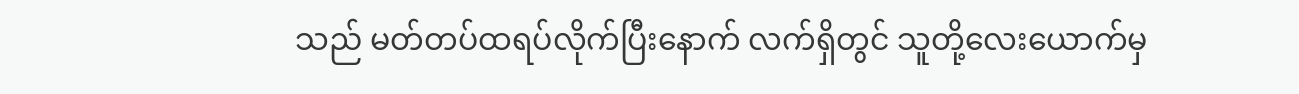သည် မတ်တပ်ထရပ်လိုက်ပြီးနောက် လက်ရှိတွင် သူတို့လေးယောက်မှ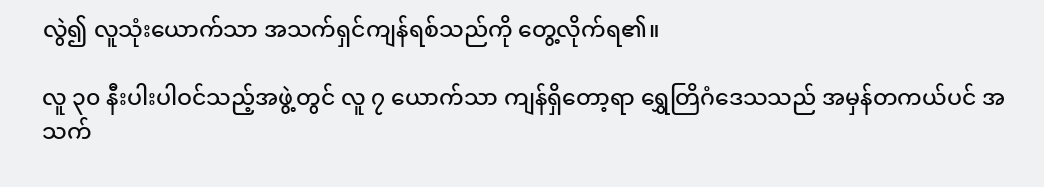လွဲ၍ လူသုံးယောက်သာ အသက်ရှင်ကျန်ရစ်သည်ကို တွေ့လိုက်ရ၏။

လူ ၃၀ နီးပါးပါဝင်သည့်အဖွဲ့တွင် လူ ၇ ယောက်သာ ကျန်ရှိတော့ရာ ရွှေတြိဂံဒေသသည် အမှန်တကယ်ပင် အသက်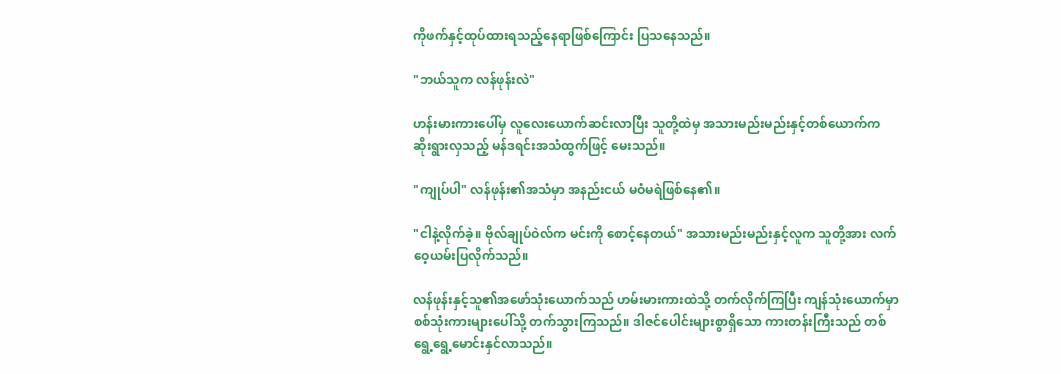ကိုဖက်နှင့်ထုပ်ထားရသည့်နေရာဖြစ်ကြောင်း ပြသနေသည်။

"ဘယ်သူက လန်ဖုန်းလဲ"

ဟန်းမားကားပေါ်မှ လူလေးယောက်ဆင်းလာပြီး သူတို့ထဲမှ အသားမည်းမည်းနှင့်တစ်ယောက်က ဆိုးရွားလှသည့် မန်ဒရင်းအသံထွက်ဖြင့် မေးသည်။

"ကျုပ်ပါ" လန်ဖုန်း၏အသံမှာ အနည်းငယ် မဝံမရဲဖြစ်နေ၏။

"ငါနဲ့လိုက်ခဲ့။ ဗိုလ်ချုပ်ဝဲလ်က မင်းကို စောင့်နေတယ်" အသားမည်းမည်းနှင့်လူက သူတို့အား လက်ဝေ့ယမ်းပြလိုက်သည်။

လန်ဖုန်းနှင့်သူ၏အဖော်သုံးယောက်သည် ဟမ်းမားကားထဲသို့ တက်လိုက်ကြပြီး ကျန်သုံးယောက်မှာ စစ်သုံးကားများပေါ်သို့ တက်သွားကြသည်။ ဒါဇင်ပေါင်းများစွာရှိသော ကားတန်းကြီးသည် တစ်ရွေ့ရွေ့မောင်းနှင်လာသည်။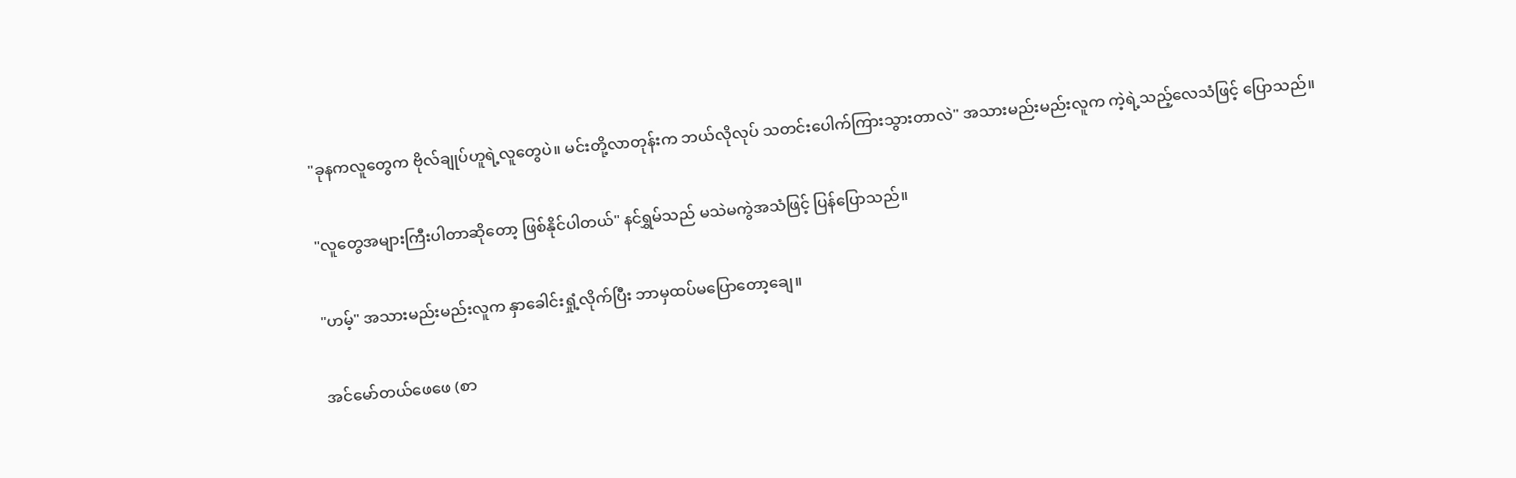"ခုနကလူတွေက ဗိုလ်ချုပ်ဟူရဲ့လူတွေပဲ။ မင်းတို့လာတုန်းက ဘယ်လိုလုပ် သတင်းပေါက်ကြားသွားတာလဲ" အသားမည်းမည်းလူက ကဲ့ရဲ့သည့်လေသံဖြင့် ပြောသည်။

"လူတွေအများကြီးပါတာဆိုတော့ ဖြစ်နိုင်ပါတယ်" နင်ရွှမ်သည် မသဲမကွဲအသံဖြင့် ပြန်ပြောသည်။

"ဟမ့်" အသားမည်းမည်းလူက နှာခေါင်းရှုံ့လိုက်ပြီး ဘာမှထပ်မပြောတော့ချေ။

အင်မော်တယ်ဖေဖေ (စာ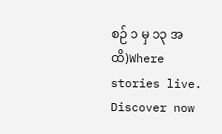စဉ် ၁ မှ ၁၃ အထိ)Where stories live. Discover now